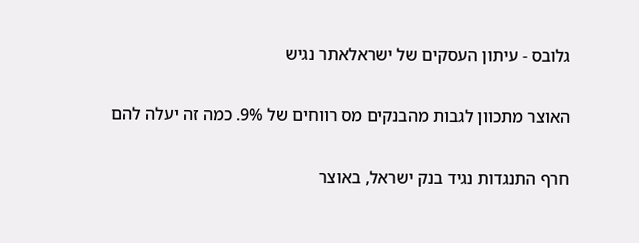גלובס - עיתון העסקים של ישראלאתר נגיש

האוצר מתכוון לגבות מהבנקים מס רווחים של 9%. כמה זה יעלה להם

חרף התנגדות נגיד בנק ישראל, באוצר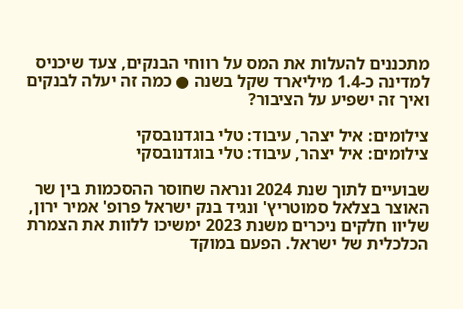מתכננים להעלות את המס על רווחי הבנקים, צעד שיכניס למדינה כ-1.4 מיליארד שקל בשנה ● כמה זה יעלה לבנקים ואיך זה ישפיע על הציבור?

צילומים: איל יצהר, עיבוד: טלי בוגדנובסקי
צילומים: איל יצהר, עיבוד: טלי בוגדנובסקי

שבועיים לתוך שנת 2024 ונראה שחוסר ההסכמות בין שר האוצר בצלאל סמוטריץ' ונגיד בנק ישראל פרופ' אמיר ירון, שליוו חלקים ניכרים משנת 2023 ימשיכו ללוות את הצמרת הכלכלית של ישראל. הפעם במוקד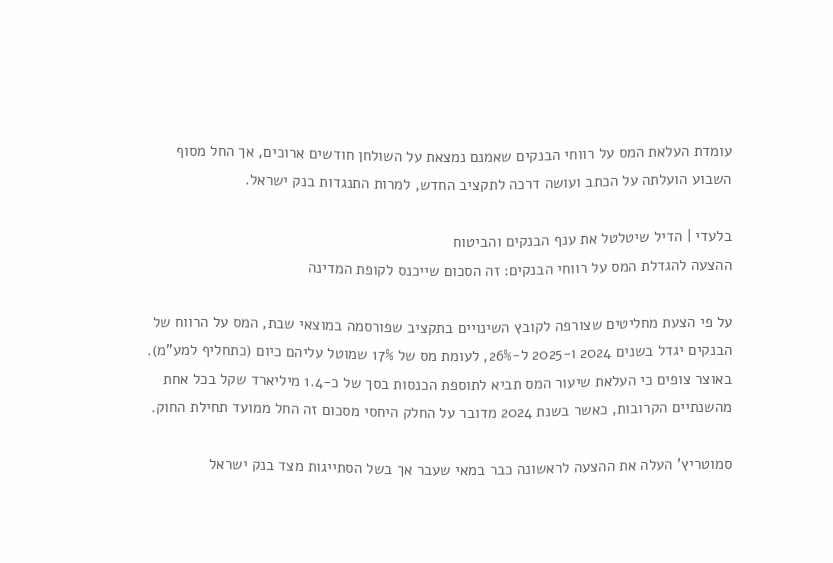עומדת העלאת המס על רווחי הבנקים שאמנם נמצאת על השולחן חודשים ארוכים, אך החל מסוף השבוע הועלתה על הכתב ועושה דרכה לתקציב החדש, למרות התנגדות בנק ישראל.

בלעדי | הדיל שיטלטל את ענף הבנקים והביטוח
ההצעה להגדלת המס על רווחי הבנקים: זה הסכום שייכנס לקופת המדינה

על פי הצעת מחליטים שצורפה לקובץ השינויים בתקציב שפורסמה במוצאי שבת, המס על הרווח של הבנקים יגדל בשנים 2024 ו-2025 ל-26%, לעומת מס של 17% שמוטל עליהם כיום (כתחליף למע"מ). באוצר צופים כי העלאת שיעור המס תביא לתוספת הכנסות בסך של כ-1.4 מיליארד שקל בכל אחת מהשנתיים הקרובות, כאשר בשנת 2024 מדובר על החלק היחסי מסכום זה החל ממועד תחילת החוק.

סמוטריץ' העלה את ההצעה לראשונה כבר במאי שעבר אך בשל הסתייגות מצד בנק ישראל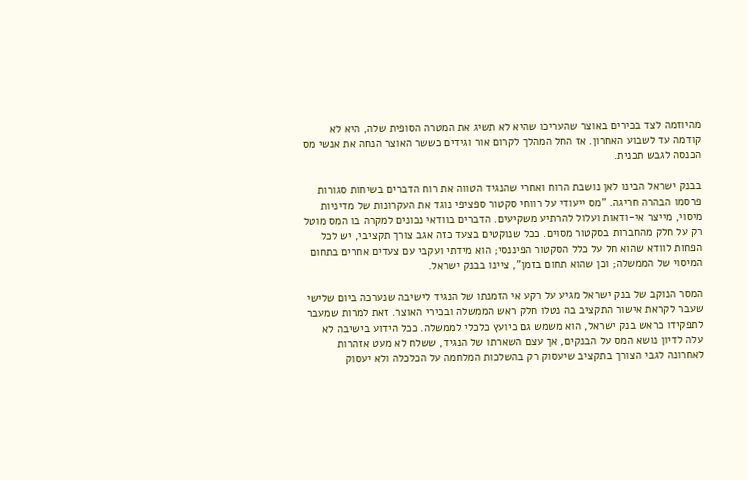מהיוזמה לצד בכירים באוצר שהעריכו שהיא לא תשיג את המטרה הסופית שלה, היא לא קודמה עד לשבוע האחרון. אז החל המהלך לקרום אור וגידים כששר האוצר הנחה את אנשי מס הכנסה לגבש תכנית.

בבנק ישראל הבינו לאן נושבת הרוח ואחרי שהנגיד הטווה את רוח הדברים בשיחות סגורות פרסמו הבהרה חריגה. "מס ייעודי על רווחי סקטור ספציפי נוגד את העקרונות של מדיניות מיסוי, מייצר אי-ודאות ועלול להרתיע משקיעים. הדברים בוודאי נכונים למקרה בו המס מוטל רק על חלק מהחברות בסקטור מסוים. ככל שנוקטים בצעד כזה אגב צורך תקציבי, יש לכל הפחות לוודא שהוא חל על כלל הסקטור הפיננסי; הוא מידתי ועקבי עם צעדים אחרים בתחום המיסוי של הממשלה; וכן שהוא תחום בזמן", ציינו בבנק ישראל.

המסר הנוקב של בנק ישראל מגיע על רקע אי הזמנתו של הנגיד לישיבה שנערכה ביום שלישי שעבר לקראת אישור התקציב בה נטלו חלק ראש הממשלה ובכירי האוצר. זאת למרות שמעבר לתפקידו כראש בנק ישראל, הוא משמש גם כיועץ כלכלי לממשלה. ככל הידוע בישיבה לא עלה לדיון נושא המס על הבנקים, אך עצם השארתו של הנגיד, ששלח לא מעט אזהרות לאחרונה לגבי הצורך בתקציב שיעסוק רק בהשלכות המלחמה על הכלכלה ולא יעסוק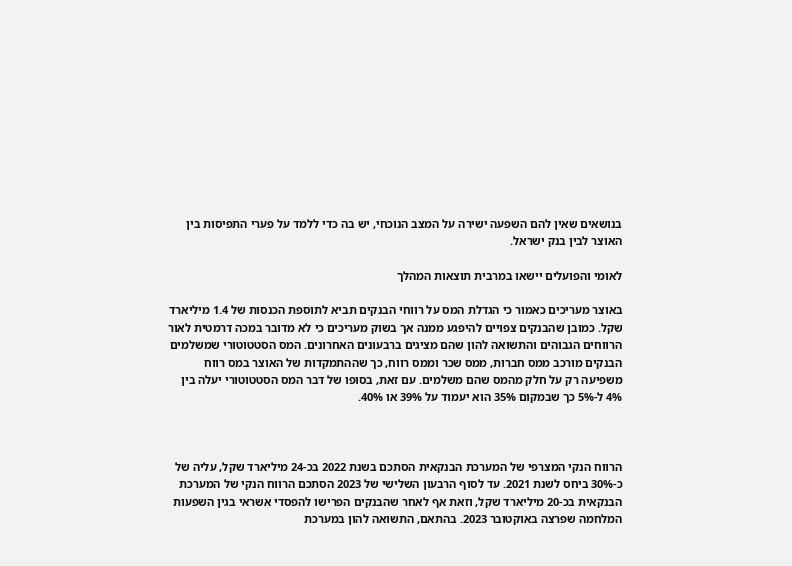בנושאים שאין להם השפעה ישירה על המצב הנוכחי, יש בה כדי ללמד על פערי התפיסות בין האוצר לבין בנק ישראל.

לאומי והפועלים יישאו במרבית תוצאות המהלך

באוצר מעריכים כאמור כי הגדלת המס על רווחי הבנקים תביא לתוספת הכנסות של 1.4 מיליארד שקל. כמובן שהבנקים צפויים להיפגע ממנה אך בשוק מעריכים כי לא מדובר במכה דרמטית לאור הרווחים הגבוהים והתשואה להון שהם מציגים ברבעונים האחרונים. המס הסטטוטורי שמשלמים הבנקים מורכב ממס חברות, ממס שכר וממס רווח, כך שההתמקדות של האוצר במס רווח משפיעה רק על חלק מהמס שהם משלמים. עם זאת, בסופו של דבר המס הסטטוטורי יעלה בין 4% ל-5% כך שבמקום 35% הוא יעמוד על 39% או 40%.



הרווח הנקי המצרפי של המערכת הבנקאית הסתכם בשנת 2022 בכ-24 מיליארד שקל, עליה של כ-30% ביחס לשנת 2021. עד לסוף הרבעון השלישי של 2023 הסתכם הרווח הנקי של המערכת הבנקאית בכ-20 מיליארד שקל, וזאת אף לאחר שהבנקים הפרישו להפסדי אשראי בגין השפעות המלחמה שפרצה באוקטובר 2023. בהתאם, התשואה להון במערכת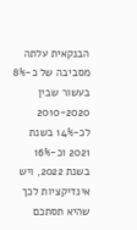הבנקאית עלתה מסביבה של כ-8% בעשור שבין 2010-2020 לכ-14% בשנת 2021 וכ-16% בשנת 2022, ויש אינדיקציות לכך שהיא תסתכם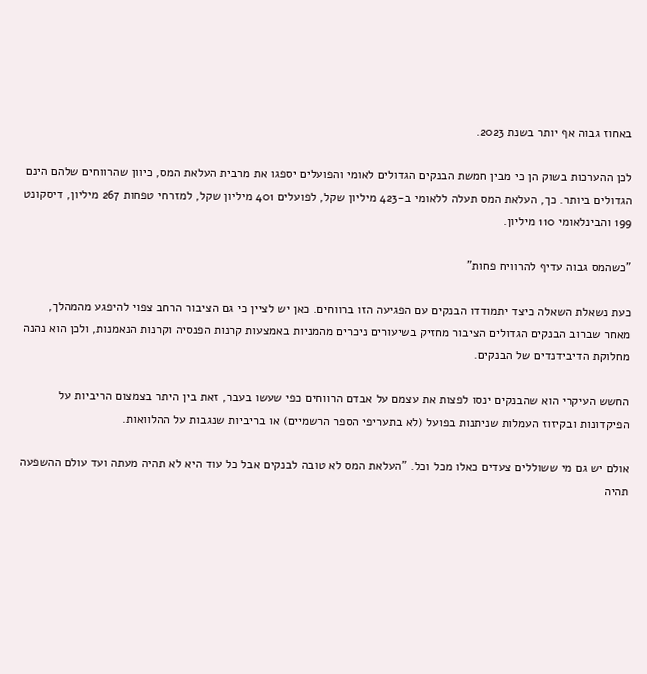באחוז גבוה אף יותר בשנת 2023.

לכן ההערכות בשוק הן כי מבין חמשת הבנקים הגדולים לאומי והפועלים יספגו את מרבית העלאת המס, כיוון שהרווחים שלהם הינם הגדולים ביותר. כך, העלאת המס תעלה ללאומי ב-423 מיליון שקל, לפועלים 401 מיליון שקל, למזרחי טפחות 267 מיליון, דיסקונט 199 והבינלאומי 110 מיליון.

"כשהמס גבוה עדיף להרוויח פחות"

כעת נשאלת השאלה כיצד יתמודדו הבנקים עם הפגיעה הזו ברווחים. כאן יש לציין כי גם הציבור הרחב צפוי להיפגע מהמהלך, מאחר שברוב הבנקים הגדולים הציבור מחזיק בשיעורים ניכרים מהמניות באמצעות קרנות הפנסיה וקרנות הנאמנות, ולכן הוא נהנה מחלוקת הדיבידנדים של הבנקים.

החשש העיקרי הוא שהבנקים ינסו לפצות את עצמם על אבדם הרווחים כפי שעשו בעבר, זאת בין היתר בצמצום הריביות על הפיקדונות ובקיזוז העמלות שניתנות בפועל (לא בתעריפי הספר הרשמיים) או בריביות שנגבות על ההלוואות.

אולם יש גם מי ששוללים צעדים כאלו מכל וכל. "העלאת המס לא טובה לבנקים אבל כל עוד היא לא תהיה מעתה ועד עולם ההשפעה תהיה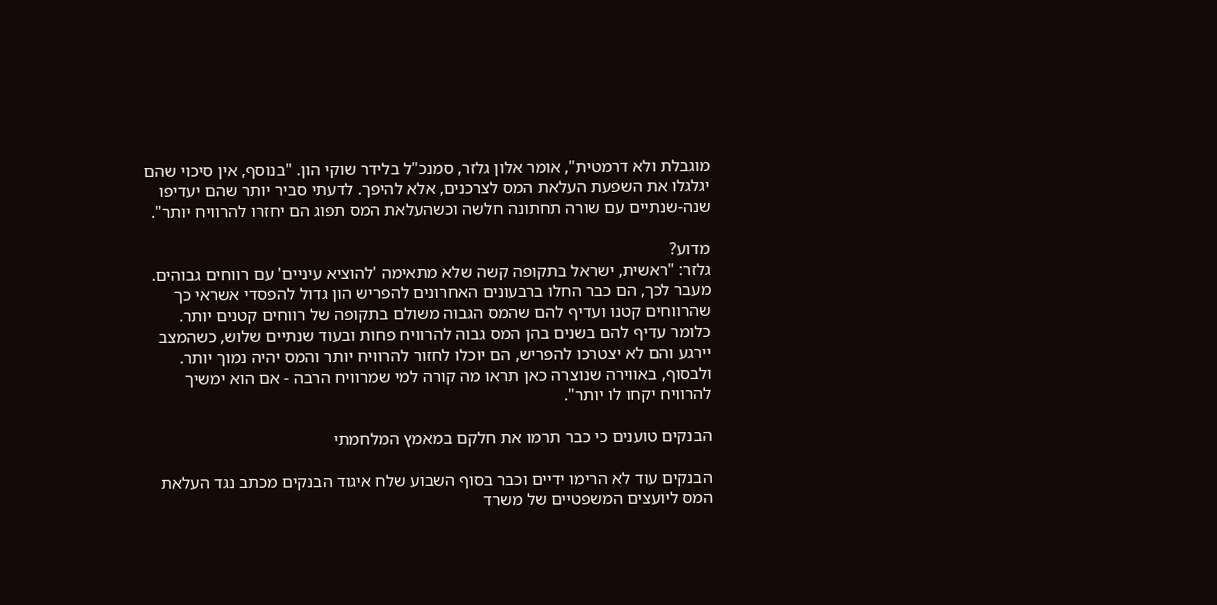מוגבלת ולא דרמטית", אומר אלון גלזר, סמנכ"ל בלידר שוקי הון. "בנוסף, אין סיכוי שהם יגלגלו את השפעת העלאת המס לצרכנים, אלא להיפך. לדעתי סביר יותר שהם יעדיפו שנה-שנתיים עם שורה תחתונה חלשה וכשהעלאת המס תפוג הם יחזרו להרוויח יותר".

מדוע?
גלזר: "ראשית, ישראל בתקופה קשה שלא מתאימה 'להוציא עיניים' עם רווחים גבוהים. מעבר לכך, הם כבר החלו ברבעונים האחרונים להפריש הון גדול להפסדי אשראי כך שהרווחים קטנו ועדיף להם שהמס הגבוה משולם בתקופה של רווחים קטנים יותר. כלומר עדיף להם בשנים בהן המס גבוה להרוויח פחות ובעוד שנתיים שלוש, כשהמצב יירגע והם לא יצטרכו להפריש, הם יוכלו לחזור להרוויח יותר והמס יהיה נמוך יותר. ולבסוף, באווירה שנוצרה כאן תראו מה קורה למי שמרוויח הרבה - אם הוא ימשיך להרוויח יקחו לו יותר".

הבנקים טוענים כי כבר תרמו את חלקם במאמץ המלחמתי

הבנקים עוד לא הרימו ידיים וכבר בסוף השבוע שלח איגוד הבנקים מכתב נגד העלאת המס ליועצים המשפטיים של משרד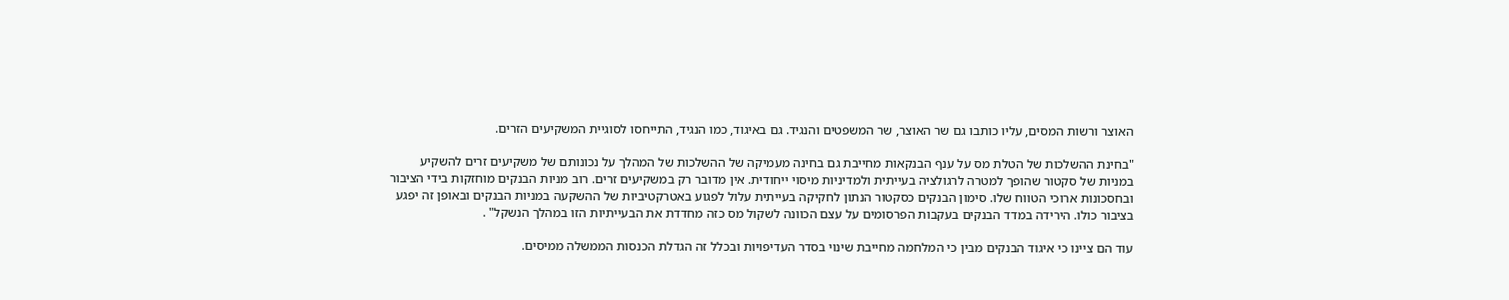האוצר ורשות המסים, עליו כותבו גם שר האוצר, שר המשפטים והנגיד. גם באיגוד, כמו הנגיד, התייחסו לסוגיית המשקיעים הזרים.

"בחינת ההשלכות של הטלת מס על ענף הבנקאות מחייבת גם בחינה מעמיקה של ההשלכות של המהלך על נכונותם של משקיעים זרים להשקיע במניות של סקטור שהופך למטרה לרגולציה בעייתית ולמדיניות מיסוי ייחודית. אין מדובר רק במשקיעים זרים. רוב מניות הבנקים מוחזקות בידי הציבור ובחסכונות ארוכי הטווח שלו. סימון הבנקים כסקטור הנתון לחקיקה בעייתית עלול לפגוע באטרקטיביות של ההשקעה במניות הבנקים ובאופן זה יפגע בציבור כולו. הירידה במדד הבנקים בעקבות הפרסומים על עצם הכוונה לשקול מס כזה מחדדת את הבעייתיות הזו במהלך הנשקל" .

עוד הם ציינו כי איגוד הבנקים מבין כי המלחמה מחייבת שינוי בסדר העדיפויות ובכלל זה הגדלת הכנסות הממשלה ממיסים.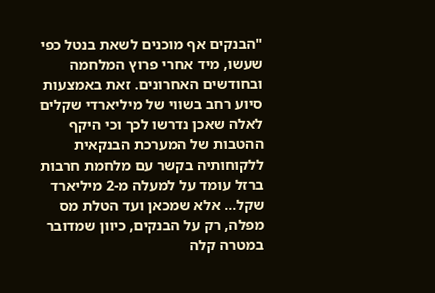"הבנקים אף מוכנים לשאת בנטל כפי שעשו, מיד אחרי פרוץ המלחמה ובחודשים האחרונים. זאת באמצעות סיוע רחב בשווי של מיליארדי שקלים לאלה שאכן נדרשו לכך וכי היקף ההטבות של המערכת הבנקאית ללקוחותיה בקשר עם מלחמת חרבות ברזל עומד על למעלה מ-2 מיליארד שקל... אלא שמכאן ועד הטלת מס מפלה, רק על הבנקים, כיוון שמדובר במטרה קלה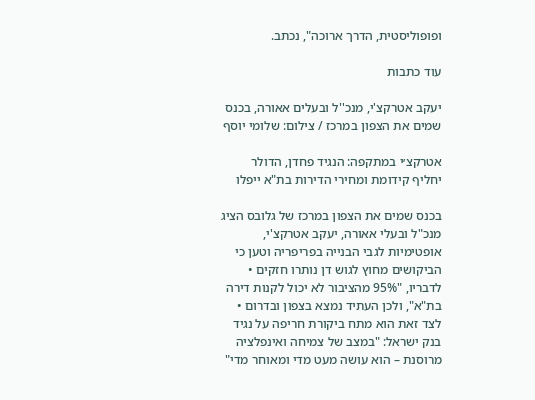ופופוליסטית, הדרך ארוכה", נכתב.

עוד כתבות

יעקב אטרקצ'י, מנכ''ל ובעלים אאורה, בכנס שמים את הצפון במרכז / צילום: שלומי יוסף

אטרקצ׳י במתקפה: הנגיד פחדן, הדולר יחליף קידומת ומחירי הדירות בת"א ייפלו

בכנס שמים את הצפון במרכז של גלובס הציג מנכ"ל ובעלי אאורה, יעקב אטרקצ'י, אופטימיות לגבי הבנייה בפריפריה וטען כי הביקושים מחוץ לגוש דן נותרו חזקים • לדבריו, "95% מהציבור לא יכול לקנות דירה בת"א", ולכן העתיד נמצא בצפון ובדרום • לצד זאת הוא מתח ביקורת חריפה על נגיד בנק ישראל: "במצב של צמיחה ואינפלציה מרוסנת – הוא עושה מעט מדי ומאוחר מדי"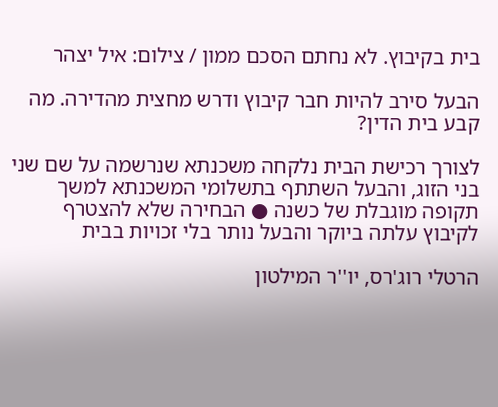בית בקיבוץ. לא נחתם הסכם ממון / צילום: איל יצהר

הבעל סירב להיות חבר קיבוץ ודרש מחצית מהדירה. מה קבע בית הדין?

לצורך רכישת הבית נלקחה משכנתא שנרשמה על שם שני בני הזוג, והבעל השתתף בתשלומי המשכנתא למשך תקופה מוגבלת של כשנה ● הבחירה שלא להצטרף לקיבוץ עלתה ביוקר והבעל נותר בלי זכויות בבית

הרטלי רוג'רס, יו''ר המילטון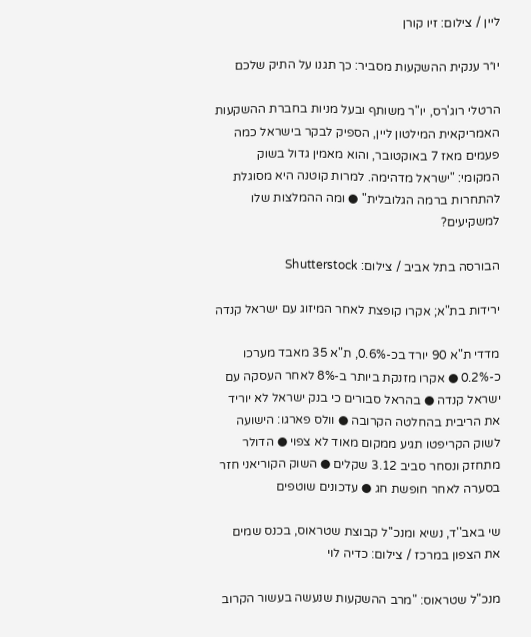ליין / צילום: זיו קורן

יו״ר ענקית ההשקעות מסביר: כך תגנו על התיק שלכם

הרטלי רוג'רס, יו"ר משותף ובעל מניות בחברת ההשקעות האמריקאית המילטון ליין, הספיק לבקר בישראל כמה פעמים מאז 7 באוקטובר, והוא מאמין גדול בשוק המקומי: "ישראל מדהימה. למרות קוטנה היא מסוגלת להתחרות ברמה הגלובלית" ● ומה ההמלצות שלו למשקיעים?

הבורסה בתל אביב / צילום: Shutterstock

ירידות בת"א; אקרו קופצת לאחר המיזוג עם ישראל קנדה

מדדי ת"א 90 יורד בכ-0.6%, ת"א 35 מאבד מערכו כ-0.2% ● אקרו מזנקת ביותר ב-8% לאחר העסקה עם ישראל קנדה ● בהראל סבורים כי בנק ישראל לא יוריד את הריבית בהחלטה הקרובה ● וולס פארגו: הישועה לשוק הקריפטו תגיע ממקום מאוד לא צפוי ● הדולר מתחזק ונסחר סביב 3.12 שקלים ● השוק הקוריאני חזר בסערה לאחר חופשת חג ● עדכונים שוטפים

שי באב''ד, נשיא ומנכ''ל קבוצת שטראוס, בכנס שמים את הצפון במרכז / צילום: כדיה לוי

מנכ"ל שטראוס: "מרב ההשקעות שנעשה בעשור הקרוב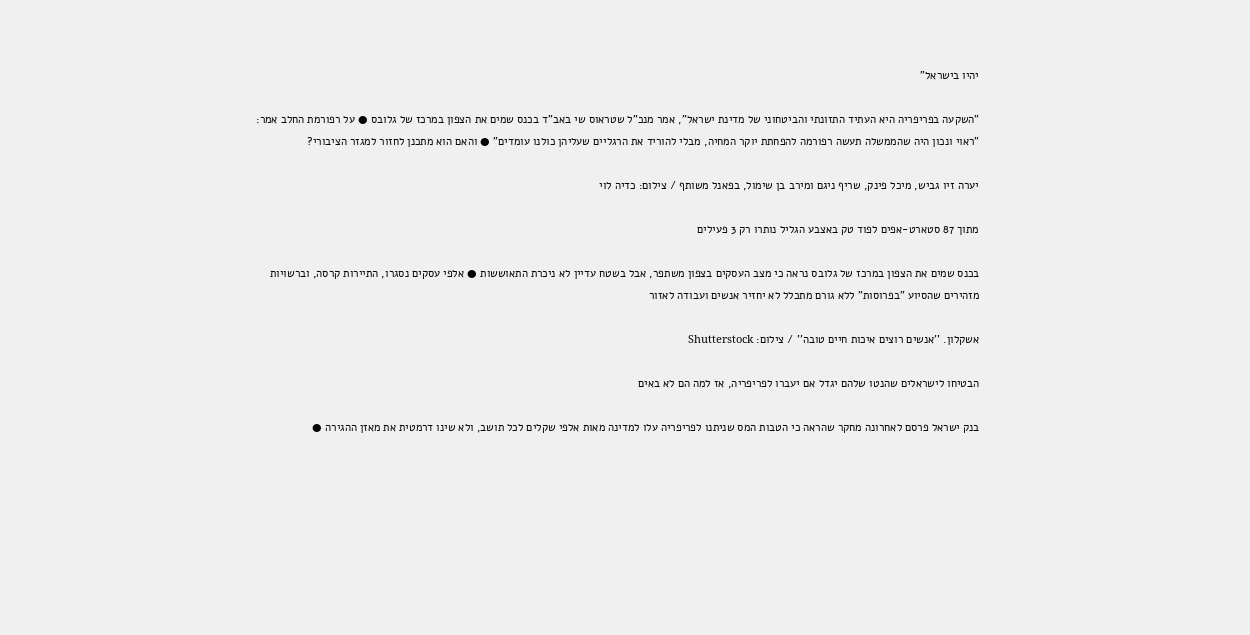יהיו בישראל"

"השקעה בפריפריה היא העתיד התזונתי והביטחוני של מדינת ישראל", אמר מנכ"ל שטראוס שי באב"ד בכנס שמים את הצפון במרכז של גלובס ● על רפורמת החלב אמר: "ראוי ונכון היה שהממשלה תעשה רפורמה להפחתת יוקר המחיה, מבלי להוריד את הרגליים שעליהן כולנו עומדים" ● והאם הוא מתכנן לחזור למגזר הציבורי?

יערה זיו גביש, מיכל פינק, שריף ניגם ומירב בן שימול, בפאנל משותף / צילום: כדיה לוי

מתוך 87 סטארט-אפים לפוד טק באצבע הגליל נותרו רק 3 פעילים

בכנס שמים את הצפון במרכז של גלובס נראה כי מצב העסקים בצפון משתפר, אבל בשטח עדיין לא ניכרת התאוששות ● אלפי עסקים נסגרו, התיירות קרסה, וברשויות מזהירים שהסיוע "בפרוסות" ללא גורם מתכלל לא יחזיר אנשים ועבודה לאזור

אשקלון. ''אנשים רוצים איכות חיים טובה'' / צילום: Shutterstock

הבטיחו לישראלים שהנטו שלהם יגדל אם יעברו לפריפריה, אז למה הם לא באים

בנק ישראל פרסם לאחרונה מחקר שהראה כי הטבות המס שניתנו לפריפריה עלו למדינה מאות אלפי שקלים לכל תושב, ולא שינו דרמטית את מאזן ההגירה ●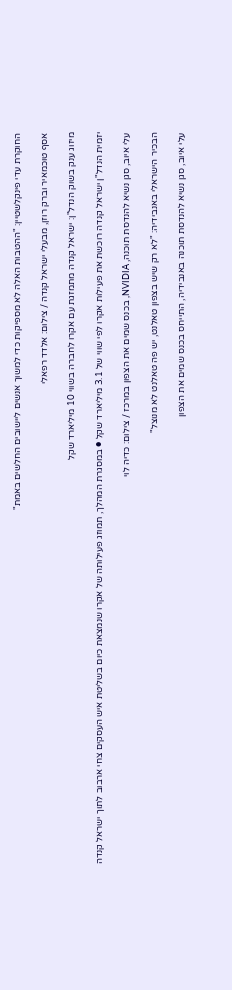החוקרת עדי פינקלשטיין: "ההטבות האלה לא מספיקות כדי למשוך אנשים ליישובים החלשים באמת"

אסף טוכמאיר וברק רוזן, מבעלי ישראל קנדה / צילום: אלדד רפאלי

מיזוג ענק בשוק הנדל"ן: ישראל קנדה מתמזגת עם אקרו לחברה בשווי 10 מיליארד שקל

יזמית הנדל"ן ישראל קנדה רוכשת את פעילות אקרו לפי שווי של 3.1 מיליארד שקל ● במסגרת המהלך, תמוזג פעילותה של אקרו שנמצאת כיום בשליטת איש העסקים צחי ארבוב לתוך ישראל קנדה

עלי איוב, סגן נשיא להנדסת תוכנה, NVIDIA, בכנס שמים את הצפון במרכז / צילום: כדיה לוי

הבכיר הישראלי באנבידיה: "לא רק שיש בצפון טאלנט, יש פה טאלנט לא מנוצל"

עלי איוב, סגן נשיא להנדסת תוכנה באנבידיה, התייחס בכנס שמים את הצפון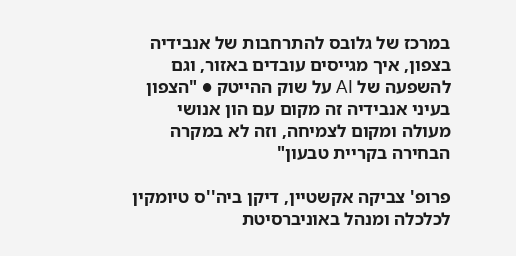במרכז של גלובס להתרחבות של אנבידיה בצפון, איך מגייסים עובדים באזור, וגם להשפעה של AI על שוק ההייטק ● "הצפון בעיני אנבידיה זה מקום עם הון אנושי מעולה ומקום לצמיחה, וזה לא במקרה הבחירה בקריית טבעון"

פרופ' צביקה אקשטיין, דיקן ביה''ס טיומקין לכלכלה ומנהל באוניברסיטת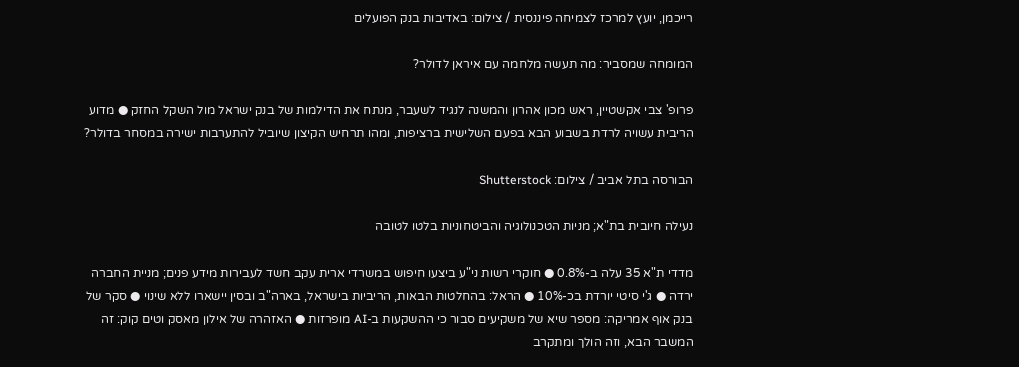רייכמן, יועץ למרכז לצמיחה פיננסית / צילום: באדיבות בנק הפועלים

המומחה שמסביר: מה תעשה מלחמה עם איראן לדולר?

פרופ' צבי אקשטיין, ראש מכון אהרון והמשנה לנגיד לשעבר, מנתח את הדילמות של בנק ישראל מול השקל החזק ● מדוע הריבית עשויה לרדת בשבוע הבא בפעם השלישית ברציפות, ומהו תרחיש הקיצון שיוביל להתערבות ישירה במסחר בדולר?

הבורסה בתל אביב / צילום: Shutterstock

נעילה חיובית בת"א; מניות הטכנולוגיה והביטחוניות בלטו לטובה

מדדי ת"א 35 עלה ב-0.8% ● חוקרי רשות ני"ע ביצעו חיפוש במשרדי ארית עקב חשד לעבירות מידע פנים; מניית החברה ירדה ● ג'י סיטי יורדת בכ-10% ● הראל: בהחלטות הבאות, הריביות בישראל, בארה"ב ובסין יישארו ללא שינוי ● סקר של בנק אוף אמריקה: מספר שיא של משקיעים סבור כי ההשקעות ב-AI מופרזות ● האזהרה של אילון מאסק וטים קוק: זה המשבר הבא, וזה הולך ומתקרב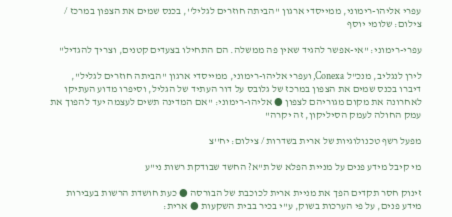עפרי אליהו-רימוני, ממייסדי ארגון ''הביתה חוזרים לגליל'', בכנס שמים את הצפון במרכז / צילום: שלומי יוסף

עפרי-רימוני: "אי-אפשר להגיד שאין פה ממשלה. הם התחילו בצעדים קטנים, וצריך להגדיל"

לירן לנגליב, מנכ"ל Conexa, ועפרי אליהו-רימוני, ממייסדי ארגון "הביתה חוזרים לגליל", דיברו בכנס שמים את הצפון במרכז של גלובס על דור העתיד של הגליל, וסיפרו מדוע העתיקו לאחרונה את מקום מגוריהם לצפון ● אליהו-רימוני: "אם המדינה תשים לעצמה יעד להפוך את עמק החולה לעמק הסיליקון, זה יקרה"

מפעל רשף טכנולוגיות של ארית בשדרות / צילום: יח''צ

מי קיבל מידע פנים על מניית הפלא של ת"א? החשד שבודקת רשות ני"ע

זינוק חסר תקדים הפך את מניית ארית לכוכבת של הבורסה ● כעת חושדת הרשות בעבירות מידע פנים, על פי הערכות בשוק, ע"י בכיר בבית השקעות ● ארית: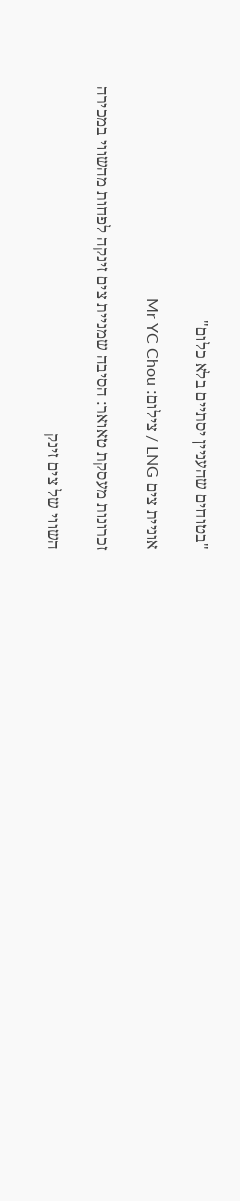"בטוחים שהעניין יסתיים בלא כלום"

אוניית צים LNG / צילום: Mr YC Chou

זכרונות מעסקת טאואר: הסיבה שמניית צים זינקה לפחות מהשווי במכירה

השווי של צים זינק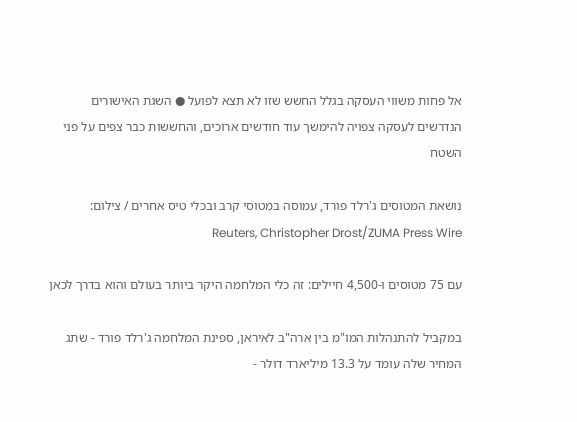אל פחות משווי העסקה בגלל החשש שזו לא תצא לפועל ● השגת האישורים הנדרשים לעסקה צפויה להימשך עוד חודשים ארוכים, והחששות כבר צפים על פני השטח

נושאת המטוסים ג'רלד פורד, עמוסה במטוסי קרב ובכלי טיס אחרים / צילום: Reuters, Christopher Drost/ZUMA Press Wire

עם 75 מטוסים ו-4,500 חיילים: זה כלי המלחמה היקר ביותר בעולם והוא בדרך לכאן

במקביל להתנהלות המו"מ בין ארה"ב לאיראן, ספינת המלחמה ג'רלד פורד - שתג המחיר שלה עומד על 13.3 מיליארד דולר -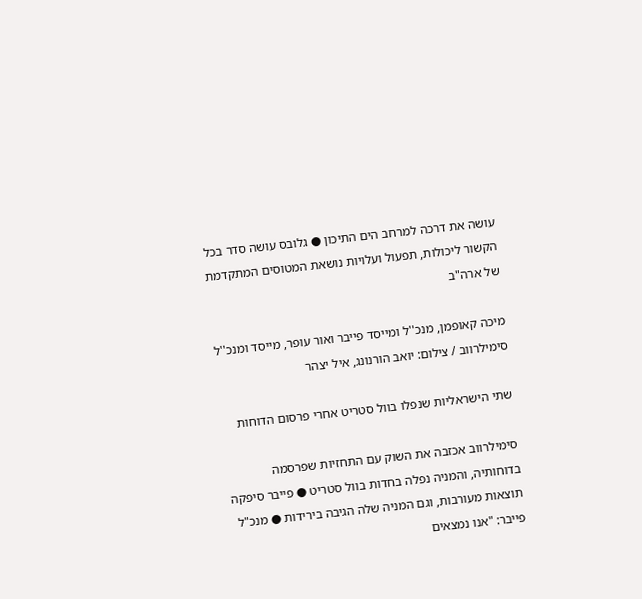עושה את דרכה למרחב הים התיכון ● גלובס עושה סדר בכל הקשור ליכולות, תפעול ועלויות נושאת המטוסים המתקדמת של ארה"ב

מיכה קאופמן, מנכ''ל ומייסד פייבר ואור עופר, מייסד ומנכ''ל סימילרווב / צילום: יואב הורנונג, איל יצהר

שתי הישראליות שנפלו בוול סטריט אחרי פרסום הדוחות

סימילרווב אכזבה את השוק עם התחזיות שפרסמה בדוחותיה, והמניה נפלה בחדות בוול סטריט ● פייבר סיפקה תוצאות מעורבות, וגם המניה שלה הגיבה בירידות ● מנכ"ל פייבר: "אנו נמצאים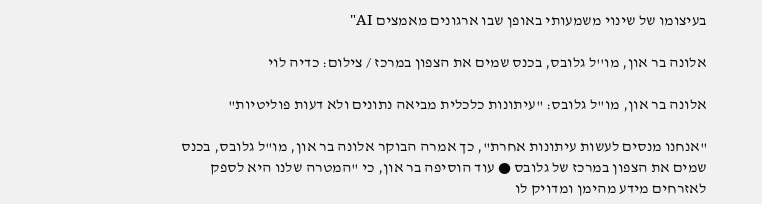בעיצומו של שינוי משמעותי באופן שבו ארגונים מאמצים AI"

אלונה בר און, מו''ל גלובס, בכנס שמים את הצפון במרכז / צילום: כדיה לוי

אלונה בר און, מו"ל גלובס: "עיתונות כלכלית מביאה נתונים ולא דעות פוליטיות"

"אנחנו מנסים לעשות עיתונות אחרת", כך אמרה הבוקר אלונה בר און, מו"ל גלובס, בכנס שמים את הצפון במרכז של גלובס ● עוד הוסיפה בר און, כי "המטרה שלנו היא לספק לאזרחים מידע מהימן ומדויק לו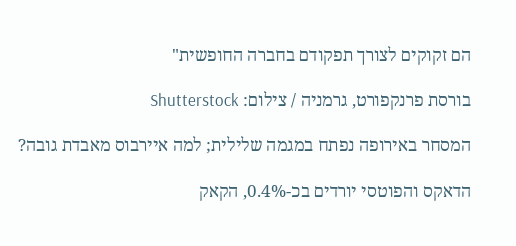הם זקוקים לצורך תפקודם בחברה החופשית"

בורסת פרנקפורט, גרמניה / צילום: Shutterstock

המסחר באירופה נפתח במגמה שלילית; למה איירבוס מאבדת גובה?

הדאקס והפוטסי יורדים בכ-0.4%, הקאק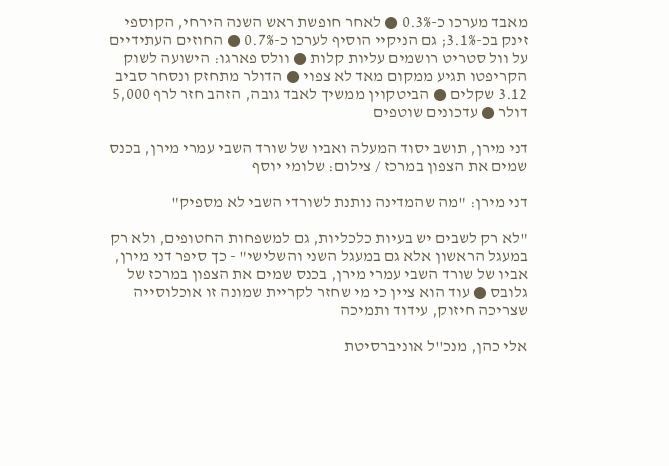מאבד מערכו כ-0.3% ● לאחר חופשת ראש השנה הירחי, הקוספי זינק בכ-3.1%; גם הניקיי הוסיף לערכו כ-0.7% ● החוזים העתידיים על וול סטריט רושמים עליות קלות ● וולס פארגו: הישועה לשוק הקריפטו תגיע ממקום מאד לא צפוי ● הדולר מתחזק ונסחר סביב 3.12 שקלים ● הביטקוין ממשיך לאבד גובה, הזהב חזר לרף 5,000 דולר ● עדכונים שוטפים

דני מירן, תושב יסוד המעלה ואביו של שורד השבי עמרי מירן, בכנס שמים את הצפון במרכז / צילום: שלומי יוסף

דני מירן: "מה שהמדינה נותנת לשורדי השבי לא מספיק"

"לא רק לשבים יש בעיות כלכליות, גם למשפחות החטופים, ולא רק במעגל הראשון אלא גם במעגל השני והשלישי" - כך סיפר דני מירן, אביו של שורד השבי עמרי מירן, בכנס שמים את הצפון במרכז של גלובס ● עוד הוא ציין כי מי שחזר לקריית שמונה זו אוכלוסייה שצריכה חיזוק, עידוד ותמיכה

אלי כהן, מנכ''ל אוניברסיטת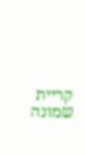קריית שמונה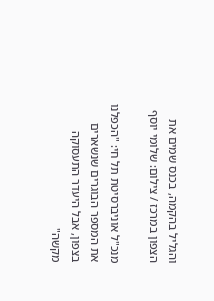והגליל בהקמה, בכנס שמים את הצפון במרכז / צילום: שלומי יוסף

מנכ"ל אוניברסיטת תל חי: "הכפלנו את המספר הבוגרים שנשארים בצפון, אבל היעדר התעסוקה מקשה"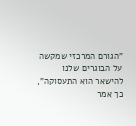"הגורם המרכזי שמקשה על הבוגרים שלנו להישאר הוא התעסוקה", כך אמר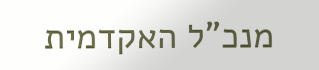מנכ"ל האקדמית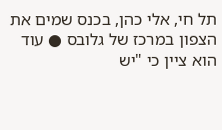תל חי, אלי כהן, בכנס שמים את הצפון במרכז של גלובס ● עוד הוא ציין כי "יש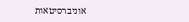אוניברסיטאות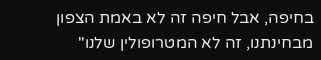בחיפה, אבל חיפה זה לא באמת הצפון מבחינתנו, זה לא המטרופולין שלנו"